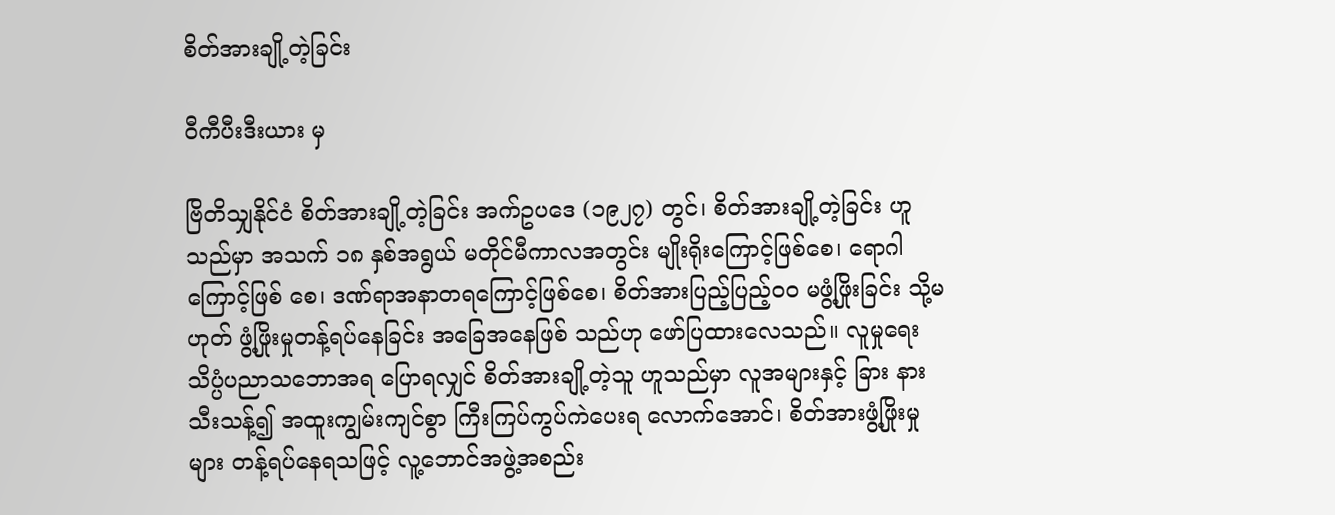စိတ်အားချို့တဲ့ခြင်း

ဝီကီပီးဒီးယား မှ

ဗြိတိသျှနိုင်ငံ စိတ်အားချို့တဲ့ခြင်း အက်ဥပဒေ (၁၉၂၇) တွင်၊ စိတ်အားချို့တဲ့ခြင်း ဟူသည်မှာ အသက် ၁၈ နှစ်အရွယ် မတိုင်မီကာလအတွင်း မျိုးရိုးကြောင့်ဖြစ်စေ၊ ရောဂါကြောင့်ဖြစ် စေ၊ ဒဏ်ရာအနာတရကြောင့်ဖြစ်စေ၊ စိတ်အားပြည့်ပြည့်ဝဝ မဖွံ့ဖြိုးခြင်း သို့မဟုတ် ဖွံ့ဖြိုးမှုတန့်ရပ်နေခြင်း အခြေအနေဖြစ် သည်ဟု ဖော်ပြထားလေသည်။ လူမှုရေးသိပ္ပံပညာသဘောအရ ပြောရလျှင် စိတ်အားချို့တဲ့သူ ဟူသည်မှာ လူအများနှင့် ခြား နားသီးသန့်၍ အထူးကျွမ်းကျင်စွာ ကြီးကြပ်ကွပ်ကဲပေးရ လောက်အောင်၊ စိတ်အားဖွံ့ဖြိုးမှုများ တန့်ရပ်နေရသဖြင့် လူ့ဘောင်အဖွဲ့အစည်း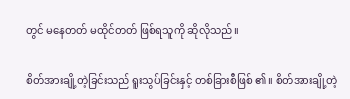တွင် မနေတတ် မထိုင်တတ် ဖြစ်ရသူကို ဆိုလိုသည်။

စိတ်အားချို့တဲ့ခြင်းသည် ရူးသွပ်ခြင်းနှင့် တစ်ခြားစီဖြစ် ၏။ စိတ်အားချို့တဲ့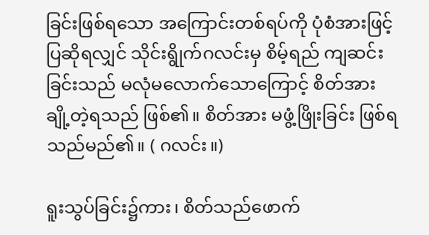ခြင်းဖြစ်ရသော အကြောင်းတစ်ရပ်ကို ပုံစံအားဖြင့် ပြဆိုရလျှင် သိုင်းရွိုက်ဂလင်းမှ စိမ့်ရည် ကျဆင်း ခြင်းသည် မလုံမလောက်သောကြောင့် စိတ်အားချို့တဲ့ရသည် ဖြစ်၏။ စိတ်အား မဖွံ့ဖြိုးခြင်း ဖြစ်ရသည်မည်၏။ ( ဂလင်း။)

ရူးသွပ်ခြင်း၌ကား၊ စိတ်သည်ဖောက်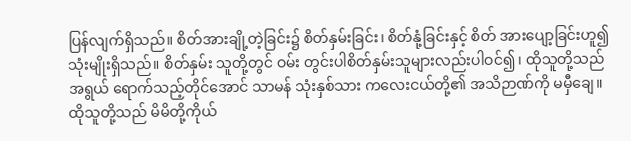ပြန်လျက်ရှိသည်။ စိတ်အားချို့တဲ့ခြင်း၌ စိတ်နှမ်းခြင်း၊ စိတ်နုံ့ခြင်းနှင့် စိတ် အားပျော့ခြင်းဟူ၍ သုံးမျိုးရှိသည်။ စိတ်နှမ်း သူတို့တွင် ဝမ်း တွင်းပါစိတ်နှမ်းသူများလည်းပါဝင်၍၊ ထိုသူတို့သည် အရွယ် ရောက်သည့်တိုင်အောင် သာမန် သုံးနှစ်သား ကလေးငယ်တို့၏ အသိဉာဏ်ကို မမှီချေ။ ထိုသူတို့သည် မိမိတို့ကိုယ်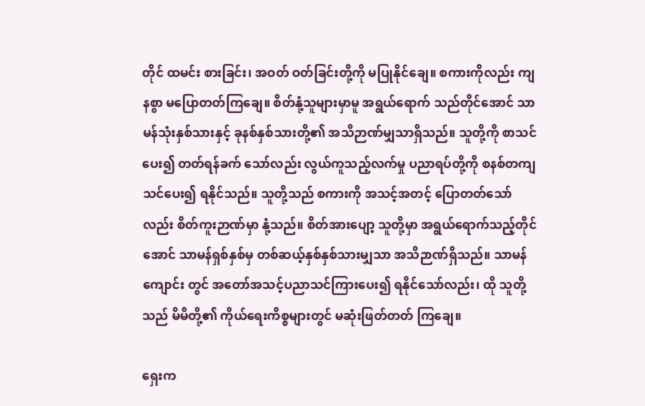တိုင် ထမင်း စားခြင်း၊ အဝတ် ဝတ်ခြင်းတို့ကို မပြုနိုင်ချေ။ စကားကိုလည်း ကျနစွာ မပြောတတ်ကြချေ။ စိတ်နုံ့သူများမှာမူ အရွယ်ရောက် သည်တိုင်အောင် သာမန်သုံးနှစ်သားနှင့် ခုနစ်နှစ်သားတို့၏ အသိဉာဏ်မျှသာရှိသည်။ သူတို့ကို စာသင်ပေး၍ တတ်ရန်ခက် သော်လည်း လွယ်ကူသည့်လက်မှု ပညာရပ်တို့ကို စနစ်တကျ သင်ပေး၍ ရနိုင်သည်။ သူတို့သည် စကားကို အသင့်အတင့် ပြောတတ်သော်လည်း စိတ်ကူးဉာဏ်မှာ နုံ့သည်။ စိတ်အားပျော့ သူတို့မှာ အရွယ်ရောက်သည့်တိုင်အောင် သာမန်ရှစ်နှစ်မှ တစ်ဆယ့်နှစ်နှစ်သားမျှသာ အသိဉာဏ်ရှိသည်။ သာမန်ကျောင်း တွင် အတော်အသင့်ပညာသင်ကြားပေး၍ ရနိုင်သော်လည်း၊ ထို သူတို့သည် မိမိတို့၏ ကိုယ်ရေးကိစ္စများတွင် မဆုံးဖြတ်တတ် ကြချေ။

ရှေးက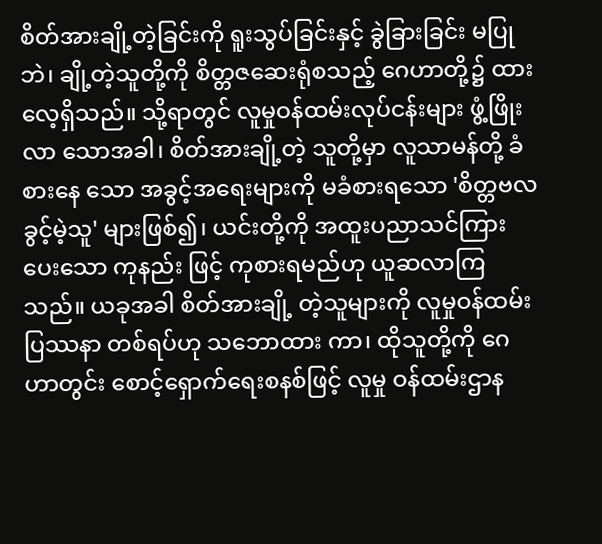စိတ်အားချို့တဲ့ခြင်းကို ရူးသွပ်ခြင်းနှင့် ခွဲခြားခြင်း မပြုဘဲ၊ ချို့တဲ့သူတို့ကို စိတ္တဇဆေးရုံစသည့် ဂေဟာတို့၌ ထား လေ့ရှိသည်။ သို့ရာတွင် လူမှုဝန်ထမ်းလုပ်ငန်းများ ဖွံ့ဖြိုးလာ သောအခါ၊ စိတ်အားချို့တဲ့ သူတို့မှာ လူသာမန်တို့ ခံစားနေ သော အခွင့်အရေးများကို မခံစားရသော 'စိတ္တဗလခွင့်မဲ့သူ' များဖြစ်၍၊ ယင်းတို့ကို အထူးပညာသင်ကြားပေးသော ကုနည်း ဖြင့် ကုစားရမည်ဟု ယူဆလာကြသည်။ ယခုအခါ စိတ်အားချို့ တဲ့သူများကို လူမှုဝန်ထမ်းပြဿနာ တစ်ရပ်ဟု သဘောထား ကာ၊ ထိုသူတို့ကို ဂေဟာတွင်း စောင့်ရှောက်ရေးစနစ်ဖြင့် လူမှု ဝန်ထမ်းဌာန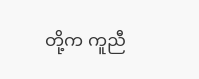တို့က ကူညီ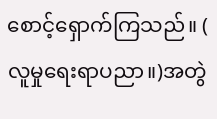စောင့်ရှောက်ကြသည်။ ( လူမှုရေးရာပညာ။)အတွဲ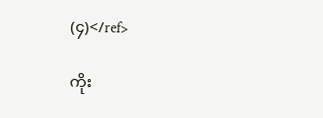(၄)</ref>

ကိုး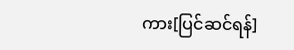ကား[ပြင်ဆင်ရန်]